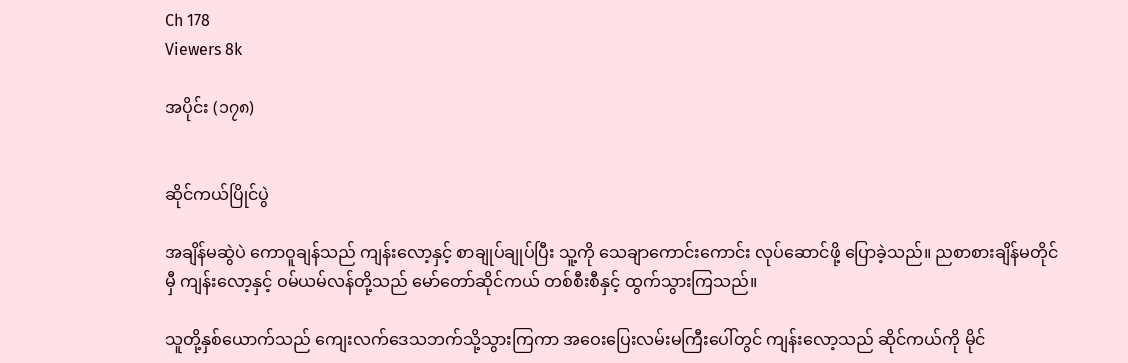Ch 178
Viewers 8k

အပိုင်း (၁၇၈)


ဆိုင်ကယ်ပြိုင်ပွဲ

အချိန်မဆွဲပဲ ကောဝူချန်သည် ကျန်းလော့နှင့် စာချုပ်ချုပ်ပြီး သူ့ကို သေချာကောင်းကောင်း လုပ်ဆောင်ဖို့ ပြောခဲ့သည်။ ညစာစားချိန်မတိုင်မှီ ကျန်းလော့နှင့် ဝမ်ယမ်လန်တို့သည် မော်တော်ဆိုင်ကယ် တစ်စီးစီနှင့် ထွက်သွားကြသည်။

သူတို့နှစ်ယောက်သည် ကျေးလက်ဒေသဘက်သို့သွားကြကာ အဝေးပြေးလမ်းမကြီးပေါ်တွင် ကျန်းလော့သည် ဆိုင်ကယ်ကို မိုင်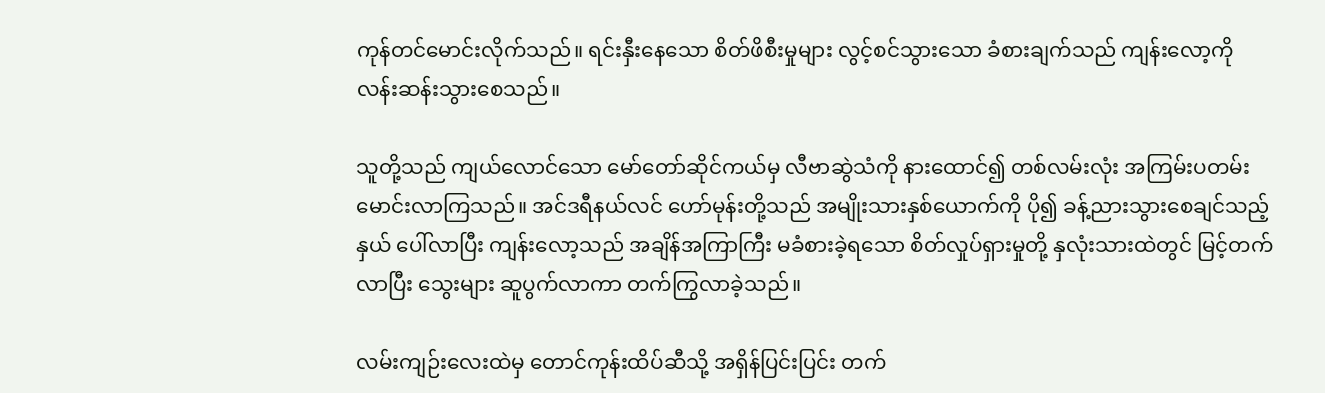ကုန်တင်မောင်းလိုက်သည်။ ရင်းနှီးနေသော စိတ်ဖိစီးမှုများ လွင့်စင်သွားသော ခံစားချက်သည် ကျန်းလော့ကို လန်းဆန်းသွားစေသည်။

သူတို့သည် ကျယ်လောင်သော မော်တော်ဆိုင်ကယ်မှ လီဗာဆွဲသံကို နားထောင်၍ တစ်လမ်းလုံး အကြမ်းပတမ်း မောင်းလာကြသည်။ အင်ဒရီနယ်လင် ဟော်မုန်းတို့သည် အမျိုးသားနှစ်ယောက်ကို ပို၍ ခန့်ညားသွားစေချင်သည့်နှယ် ပေါ်လာပြီး ကျန်းလော့သည် အချိန်အကြာကြီး မခံစားခဲ့ရသော စိတ်လှုပ်ရှားမှုတို့ နှလုံးသားထဲတွင် မြင့်တက်လာပြီး သွေးများ ဆူပွက်လာကာ တက်ကြွလာခဲ့သည်။

လမ်းကျဉ်းလေးထဲမှ တောင်ကုန်းထိပ်ဆီသို့ အရှိန်ပြင်းပြင်း တက်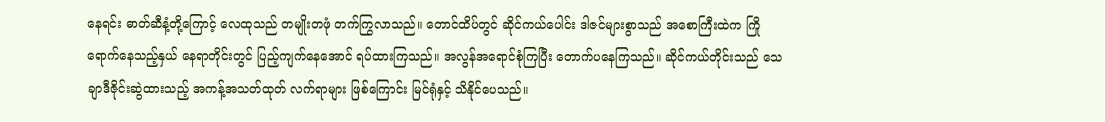နေရင်း ဓာတ်ဆီနံ့တို့ကြောင့် လေထုသည် တမျိုးတဖုံ တက်ကြွလာသည်။ တောင်ထိပ်တွင် ဆိုင်ကယ်ပေါင်း ဒါဇင်များစွာသည် အစောကြီးထဲက ကြိုရောက်နေသည့်နှယ် နေရာတိုင်းတွင် ပြည့်ကျက်နေအောင် ရပ်ထားကြသည်။ အလွန်အရောင်စုံကြပြီး တောက်ပနေကြသည်။ ဆိုင်ကယ်တိုင်းသည် သေချာဒီဇိုင်းဆွဲထားသည့် အကန့်အသတ်ထုတ် လက်ရာများ ဖြစ်ကြောင်း မြင်ရုံနှင့် သိနိုင်ပေသည်။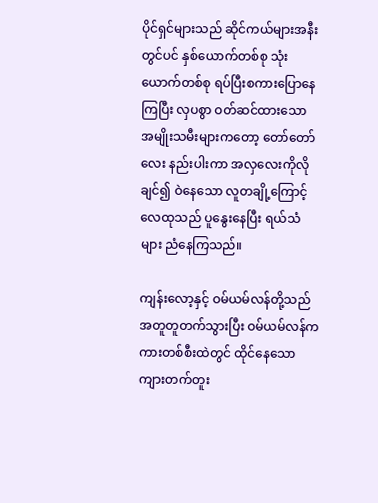ပိုင်ရှင်များသည် ဆိုင်ကယ်များအနီးတွင်ပင် နှစ်ယောက်တစ်စု သုံးယောက်တစ်စု ရပ်ပြီးစကားပြောနေကြပြီး လှပစွာ ဝတ်ဆင်ထားသော အမျိုးသမီးများကတော့ တော်တော်လေး နည်းပါးကာ အလှလေးကိုလိုချင်၍ ဝဲနေသော လူတချို့ကြောင့် လေထုသည် ပူနွေးနေပြီး ရယ်သံများ ညံနေကြသည်။

ကျန်းလော့နှင့် ဝမ်ယမ်လန်တို့သည် အတူတူတက်သွားပြီး ဝမ်ယမ်လန်က ကားတစ်စီးထဲတွင် ထိုင်နေသော ကျားတက်တူး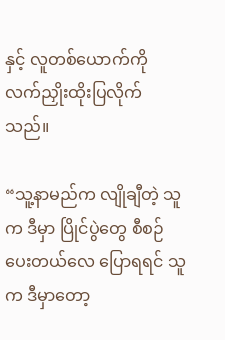နှင့် လူတစ်ယောက်ကို လက်ညှိုးထိုးပြလိုက်သည်။

“သူ့နာမည်က လျိုချီတဲ့ သူက ဒီမှာ ပြိုင်ပွဲတွေ စီစဉ်ပေးတယ်လေ ပြောရရင် သူက ဒီမှာတော့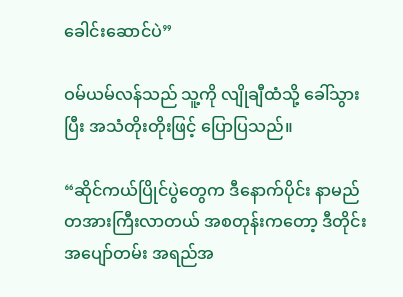ခေါင်းဆောင်ပဲ”

ဝမ်ယမ်လန်သည် သူ့ကို လျိုချီထံသို့ ခေါ်သွားပြီး အသံတိုးတိုးဖြင့် ပြောပြသည်။

“ဆိုင်ကယ်ပြိုင်ပွဲတွေက ဒီနောက်ပိုင်း နာမည်တအားကြီးလာတယ် အစတုန်းကတော့ ဒီတိုင်း အပျော်တမ်း အရည်အ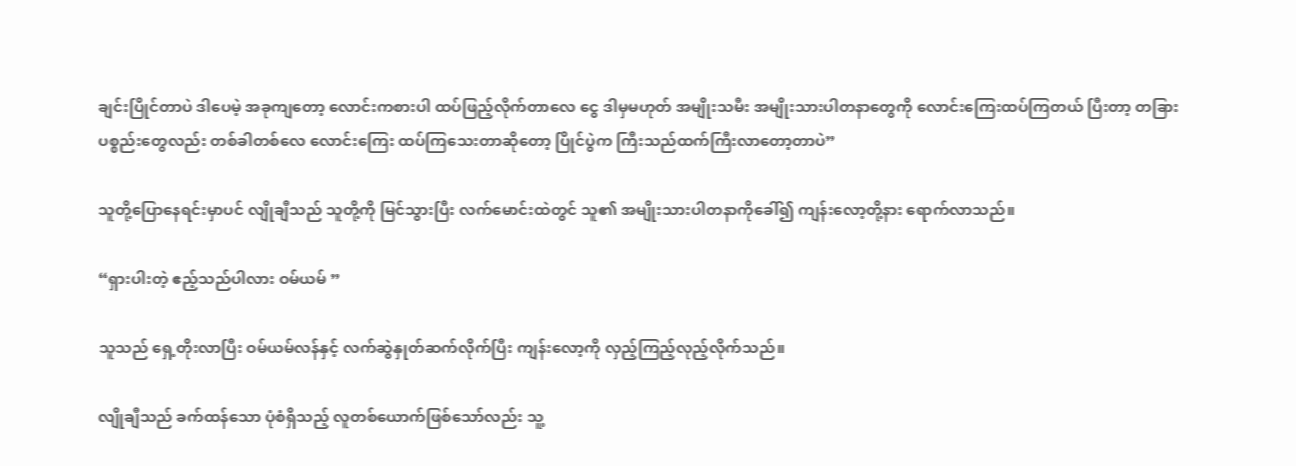ချင်းပြိုင်တာပဲ ဒါပေမဲ့ အခုကျတော့ လောင်းကစားပါ ထပ်ဖြည့်လိုက်တာလေ ငွေ ဒါမှမဟုတ် အမျိုးသမီး အမျိုးသားပါတနာတွေကို လောင်းကြေးထပ်ကြတယ် ပြီးတာ့ တခြားပစ္စည်းတွေလည်း တစ်ခါတစ်လေ လောင်းကြေး ထပ်ကြသေးတာဆိုတော့ ပြိုင်ပွဲက ကြီးသည်ထက်ကြီးလာတော့တာပဲ”

သူတို့ပြောနေရင်းမှာပင် လျိုချီသည် သူတို့ကို မြင်သွားပြီး လက်မောင်းထဲတွင် သူ၏ အမျိုးသားပါတနာကိုခေါ်၍ ကျန်းလော့တို့နား ရောက်လာသည်။

“ရှားပါးတဲ့ ဧည့်သည်ပါလား ဝမ်ယမ် ”

သူသည် ရှေ့တိုးလာပြီး ဝမ်ယမ်လန်နှင့် လက်ဆွဲနှုတ်ဆက်လိုက်ပြီး ကျန်းလော့ကို လှည့်ကြည့်လုည့်လိုက်သည်။

လျိုချီသည် ခက်ထန်သော ပုံစံရှိသည့် လူတစ်ယောက်ဖြစ်သော်လည်း သူ့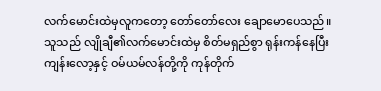လက်မောင်းထဲမှလူကတော့ တော်တော်လေး ချောမောပေသည်။ သူသည် လျိုချီ၏လက်မောင်းထဲမှ စိတ်မရှည်စွာ ရုန်းကန်နေပြီး ကျန်းလော့နှင့် ဝမ်ယမ်လန်တို့ကို ကုန်တိုက်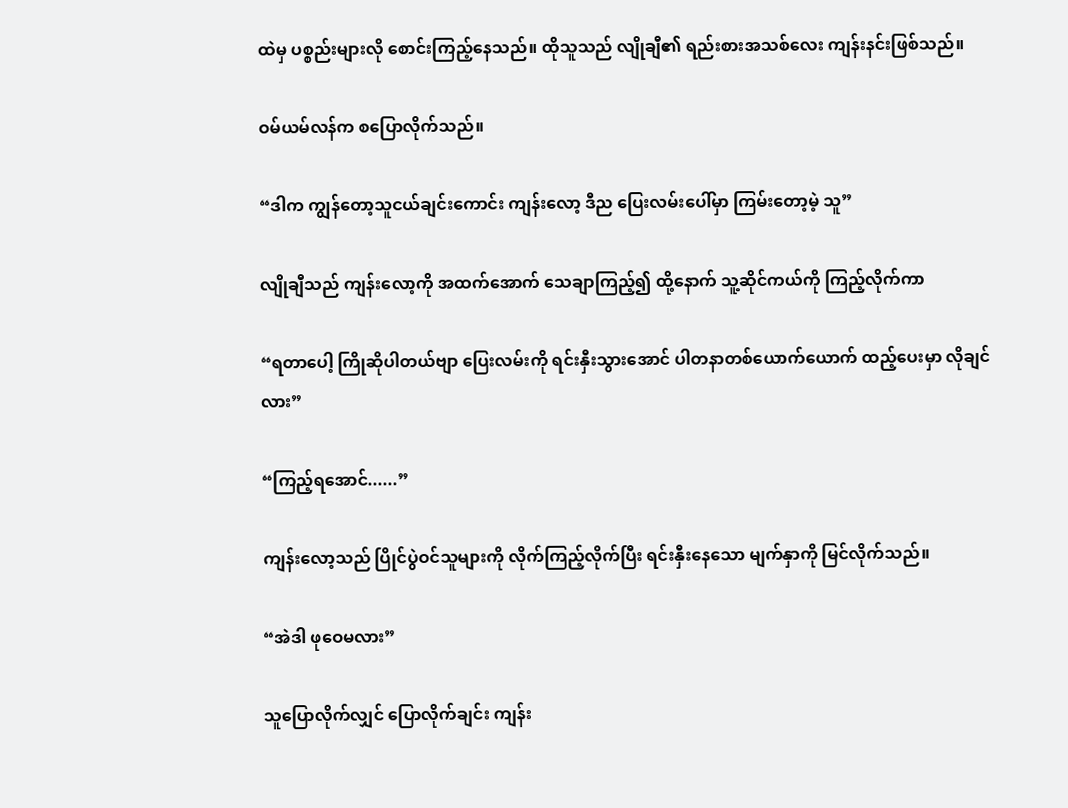ထဲမှ ပစ္စည်းများလို စောင်းကြည့်နေသည်။ ထိုသူသည် လျိုချီ၏ ရည်းစားအသစ်လေး ကျန်းနင်းဖြစ်သည်။

ဝမ်ယမ်လန်က စပြောလိုက်သည်။

“ဒါက ကျွန်တော့သူငယ်ချင်းကောင်း ကျန်းလော့ ဒီည ပြေးလမ်းပေါ်မှာ ကြမ်းတော့မဲ့ သူ”

လျိုချီသည် ကျန်းလော့ကို အထက်အောက် သေချာကြည့်၍ ထို့နောက် သူ့ဆိုင်ကယ်ကို ကြည့်လိုက်ကာ

“ရတာပေါ့ ကြိုဆိုပါတယ်ဗျာ ပြေးလမ်းကို ရင်းနှီးသွားအောင် ပါတနာတစ်ယောက်ယောက် ထည့်ပေးမှာ လိုချင်လား”

“ကြည့်ရအောင်......”

ကျန်းလော့သည် ပြိုင်ပွဲဝင်သူများကို လိုက်ကြည့်လိုက်ပြီး ရင်းနှီးနေသော မျက်နှာကို မြင်လိုက်သည်။

“အဲဒါ ဖုဝေမလား”

သူပြောလိုက်လျှင် ပြောလိုက်ချင်း ကျန်း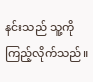နင်းသည် သူ့ကို ကြည့်လိုက်သည်။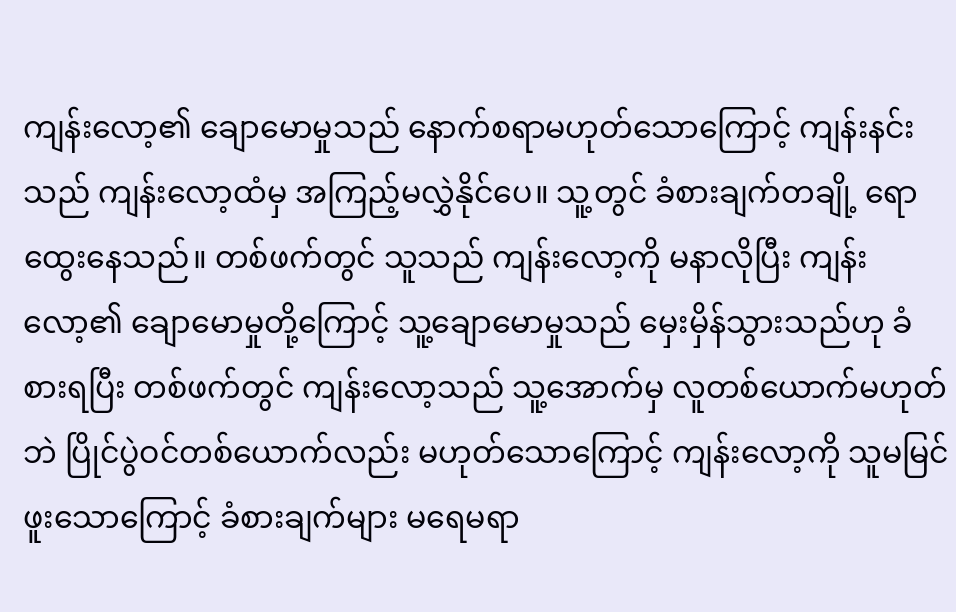ကျန်းလော့၏ ချောမောမှုသည် နောက်စရာမဟုတ်သောကြောင့် ကျန်းနင်းသည် ကျန်းလော့ထံမှ အကြည့်မလွှဲနိုင်ပေ။ သူ့တွင် ခံစားချက်တချို့ ရောထွေးနေသည်။ တစ်ဖက်တွင် သူသည် ကျန်းလော့ကို မနာလိုပြီး ကျန်းလော့၏ ချောမောမှုတို့ကြောင့် သူ့ချောမောမှုသည် မှေးမှိန်သွားသည်ဟု ခံစားရပြီး တစ်ဖက်တွင် ကျန်းလော့သည် သူ့အောက်မှ လူတစ်ယောက်မဟုတ်ဘဲ ပြိုင်ပွဲဝင်တစ်ယောက်လည်း မဟုတ်သောကြောင့် ကျန်းလော့ကို သူမမြင်ဖူးသောကြောင့် ခံစားချက်များ မရေမရာ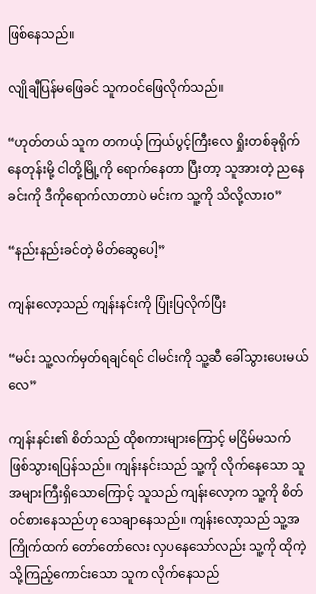ဖြစ်နေသည်။

လျိုချီပြန်မဖြေခင် သူကဝင်ဖြေလိုက်သည်။

“ဟုတ်တယ် သူက တကယ့် ကြယ်ပွင့်ကြီးလေ ရှိုးတစ်ခုရိုက်နေတုန်းမို့ ငါတို့မြို့ကို ရောက်နေတာ ပြီးတာ့ သူအားတဲ့ ညနေခင်းကို ဒီကိုရောက်လာတာပဲ မင်းက သူ့ကို သိလို့လား၀”

“နည်းနည်းခင်တဲ့ မိတ်ဆွေပေါ့”

ကျန်းလော့သည် ကျန်းနင်းကို ပြုံးပြလိုက်ပြီး

“မင်း သူ့လက်မှတ်ရချင်ရင် ငါမင်းကို သူ့ဆီ ခေါ်သွားပေးမယ်လေ”

ကျန်းနင်း၏ စိတ်သည် ထိုစကားများကြောင့် မငြိမ်မသက် ဖြစ်သွားရပြန်သည်။ ကျန်းနင်းသည် သူ့ကို လိုက်နေသော သူအများကြီးရှိသောကြောင့် သူသည် ကျန်းလော့က သူ့ကို စိတ်ဝင်စားနေသည်ဟု သေချာနေသည်။ ကျန်းလော့သည် သူ့အကြိုက်ထက် တော်တော်လေး လှပနေသော်လည်း သူ့ကို ထိုကဲ့သို့ကြည့်ကောင်းသော သူက လိုက်နေသည်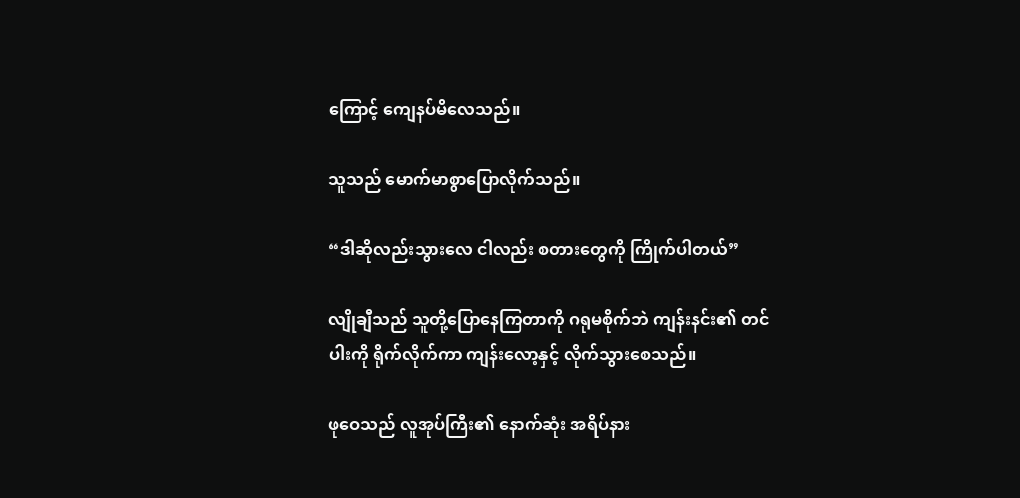ကြောင့် ကျေနပ်မိလေသည်။

သူသည် မောက်မာစွာပြောလိုက်သည်။

“ဒါဆိုလည်းသွားလေ ငါလည်း စတားတွေကို ကြိုက်ပါတယ်”

လျိုချီသည် သူတို့ပြောနေကြတာကို ဂရုမစိုက်ဘဲ ကျန်းနင်း၏ တင်ပါးကို ရိုက်လိုက်ကာ ကျန်းလော့နှင့် လိုက်သွားစေသည်။

ဖုဝေသည် လူအုပ်ကြီး၏ နောက်ဆုံး အရိပ်နား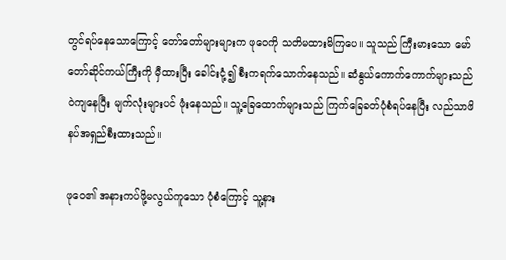တွင်ရပ်နေသောကြောင့် တော်တော်များများက ဖုဝေကို သတိမထားမိကြပေ။ သူသည် ကြီးမားသော မော်တော်ဆိုင်ကယ်ကြီးကို မှီထားပြီး ခေါင်းငုံ့၍ စီးကရက်သောက်နေသည်။ ဆံနွယ်ကောက်ကောက်များသည် ဝဲကျနေပြီး မျက်လုံးများပင် ဖုံးနေသည်။ သူ့ခြေထောက်များသည် ကြက်ခြေခတ်ပုံစံရပ်နေပြီး လည်သာဖိနပ်အရှည်စီးထားသည်။

ဖုဝေ၏ အနားကပ်ဖို့မလွယ်ကူသော ပုံစံကြောင့် သူ့နား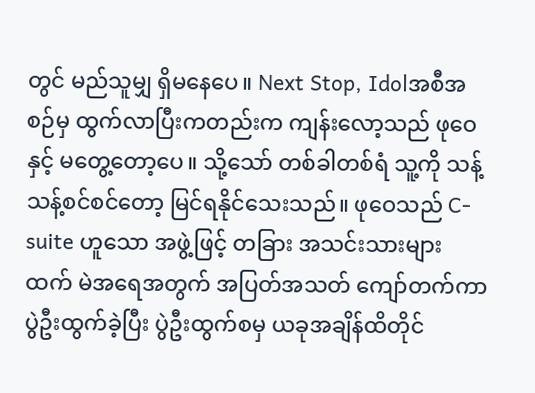တွင် မည်သူမျှ ရှိမနေပေ။ Next Stop, Idolအစီအစဉ်မှ ထွက်လာပြီးကတည်းက ကျန်းလော့သည် ဖုဝေနှင့် မတွေ့တော့ပေ။ သို့သော် တစ်ခါတစ်ရံ သူ့ကို သန့်သန့်စင်စင်တော့ မြင်ရနိုင်သေးသည်။ ဖုဝေသည် C-suite ဟူသော အဖွဲ့ဖြင့် တခြား အသင်းသားများထက် မဲအရေအတွက် အပြတ်အသတ် ကျော်တက်ကာ ပွဲဦးထွက်ခဲ့ပြီး ပွဲဦးထွက်စမှ ယခုအချိန်ထိတိုင်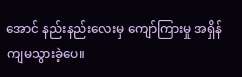အောင် နည်းနည်းလေးမှ ကျော်ကြားမှု အရှိန်ကျမသွားခဲ့ပေ။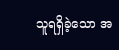သူရရှိခဲ့သော အ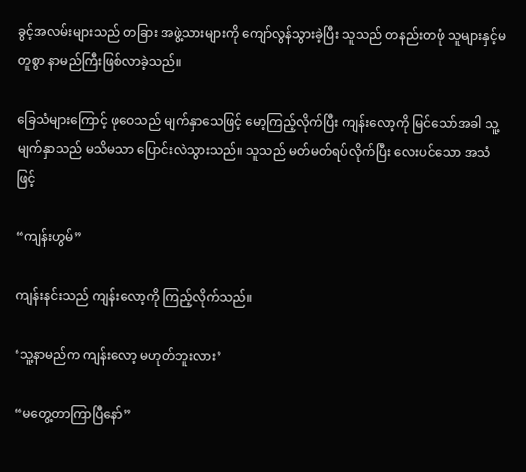ခွင့်အလမ်းများသည် တခြား အဖွဲ့သားများကို ကျော်လွန်သွားခဲ့ပြီး သူသည် တနည်းတဖုံ သူများနှင့်မတူစွာ နာမည်ကြီးဖြစ်လာခဲ့သည်။

ခြေသံများကြောင့် ဖုဝေသည် မျက်နှာသေဖြင့် မော့ကြည့်လိုက်ပြီး ကျန်းလော့ကို မြင်သော်အခါ သူ့မျက်နှာသည် မသိမသာ ပြောင်းလဲသွားသည်။ သူသည် မတ်မတ်ရပ်လိုက်ပြီး လေးပင်သော အသံဖြင့်

“ကျန်းဟွမ်”

ကျန်းနင်းသည် ကျန်းလော့ကို ကြည့်လိုက်သည်။

‘သူ့နာမည်က ကျန်းလော့ မဟုတ်ဘူးလား’

“မတွေ့တာကြာပြီနော်”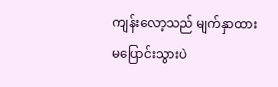ကျန်းလော့သည် မျက်နှာထားမပြောင်းသွားပဲ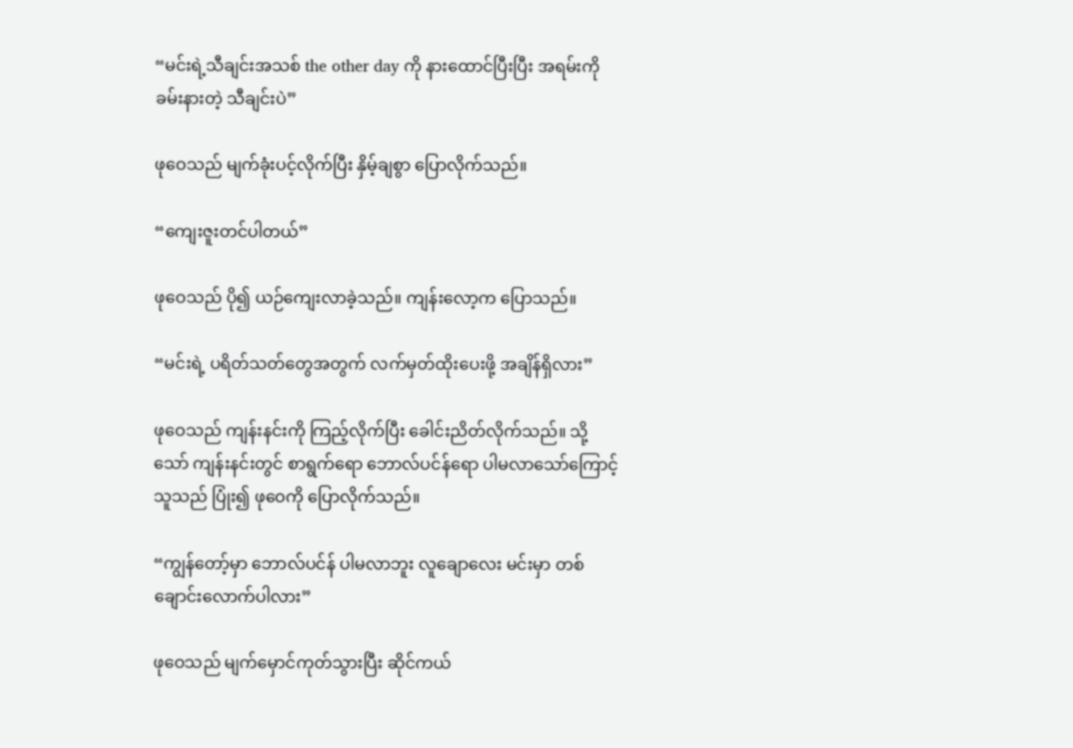“မင်းရဲ့သီချင်းအသစ် the other day ကို နားထောင်ပြီးပြီး အရမ်းကို ခမ်းနားတဲ့ သီချင်းပဲ”

ဖုဝေသည် မျက်ခုံးပင့်လိုက်ပြီး နှိမ့်ချစွာ ပြောလိုက်သည်။

“ကျေးဇူးတင်ပါတယ်”

ဖုဝေသည် ပို၍ ယဉ်ကျေးလာခဲ့သည်။ ကျန်းလော့က ပြောသည်။

“မင်းရဲ့ ပရိတ်သတ်တွေအတွက် လက်မှတ်ထိုးပေးဖို့ အချိန်ရှိလား”

ဖုဝေသည် ကျန်းနင်းကို ကြည့်လိုက်ပြီး ခေါင်းညိတ်လိုက်သည်။ သို့သော် ကျန်းနင်းတွင် စာရွက်ရော ဘောလ်ပင်န်ရော ပါမလာသော်ကြောင့် သူသည် ပြုံး၍ ဖုဝေကို ပြောလိုက်သည်။

“ကျွန်တော့်မှာ ဘောလ်ပင်န် ပါမလာဘူး လူချောလေး မင်းမှာ တစ်ချောင်းလောက်ပါလား”

ဖုဝေသည် မျက်မှောင်ကုတ်သွားပြီး ဆိုင်ကယ်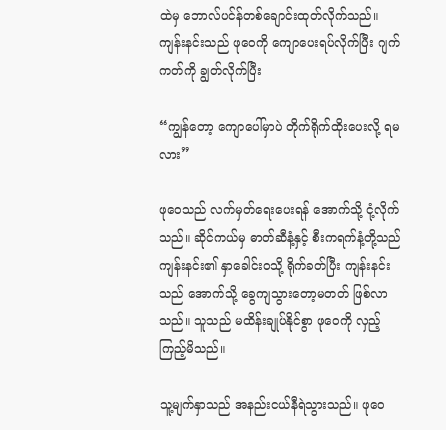ထဲမှ ဘောလ်ပင်န်တစ်ချောင်းထုတ်လိုက်သည်။ ကျန်းနင်းသည် ဖုဝေကို ကျောပေးရပ်လိုက်ပြီး ဂျက်ကတ်ကို ချွတ်လိုက်ပြီး

“ကျွန်တော့ ကျောပေါ်မှာပဲ တိုက်ရိုက်ထိုးပေးလို့ ရမလား”

ဖုဝေသည် လက်မှတ်ရေးပေးရန် အောက်သို့ ငုံ့လိုက်သည်။ ဆိုင်ကယ်မှ ဓာတ်ဆီနံ့နှင့် စီးကရက်နံ့တို့သည် ကျန်းနင်း၏ နှာခေါင်းဝသို့ ရိုက်ခတ်ပြီး ကျန်းနင်းသည် အောက်သို့ ခွေကျသွားတော့မတတ် ဖြစ်လာသည်။ သူသည် မထိန်းချုပ်နိုင်စွာ ဖုဝေကို လှည့်ကြည့်မိသည်။

သူ့မျက်နှာသည် အနည်းငယ်နီရဲသွားသည်။ ဖုဝေ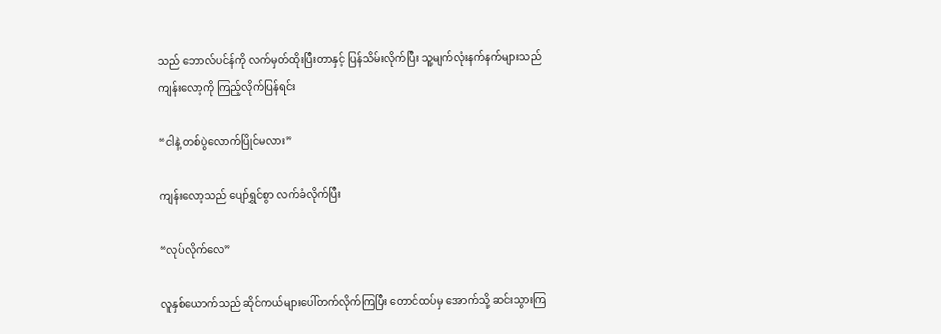သည် ဘောလ်ပင်န်ကို လက်မှတ်ထိုးပြီးတာနှင့် ပြန်သိမ်းလိုက်ပြီး သူ့မျက်လုံးနက်နက်များသည် ကျန်းလော့ကို ကြည့်လိုက်ပြန်ရင်း

“ငါနဲ့ တစ်ပွဲလောက်ပြိုင်မလား”

ကျန်းလော့သည် ပျော်ရွှင်စွာ လက်ခံလိုက်ပြီး

“လုပ်လိုက်လေ”

လူနှစ်ယောက်သည် ဆိုင်ကယ်များပေါ်တက်လိုက်ကြပြီး တောင်ထပ်မှ အောက်သို့ ဆင်းသွားကြ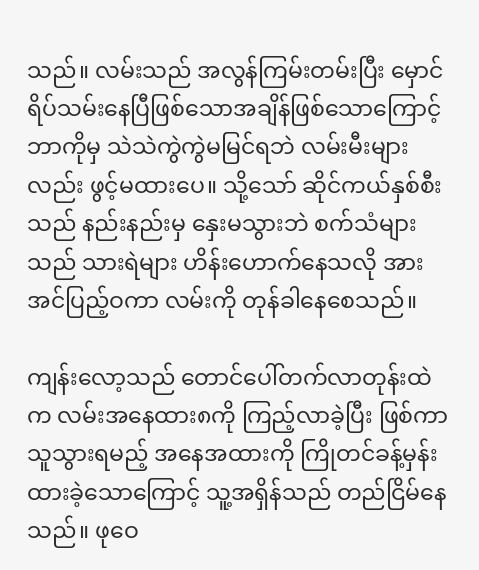သည်။ လမ်းသည် အလွန်ကြမ်းတမ်းပြီး မှောင်ရိပ်သမ်းနေပြီဖြစ်သောအချိန်ဖြစ်သောကြောင့် ဘာကိုမှ သဲသဲကွဲကွဲမမြင်ရဘဲ လမ်းမီးများလည်း ဖွင့်မထားပေ။ သို့သော် ဆိုင်ကယ်နှစ်စီးသည် နည်းနည်းမှ နှေးမသွားဘဲ စက်သံများသည် သားရဲများ ဟိန်းဟောက်နေသလို အားအင်ပြည့်ဝကာ လမ်းကို တုန်ခါနေစေသည်။

ကျန်းလော့သည် တောင်ပေါ်တက်လာတုန်းထဲက လမ်းအနေထား၈ကို ကြည့်လာခဲ့ပြီး ဖြစ်ကာ သူသွားရမည့် အနေအထားကို ကြိုတင်ခန့်မှန်းထားခဲ့သောကြောင့် သူ့အရှိန်သည် တည်ငြိမ်နေသည်။ ဖုဝေ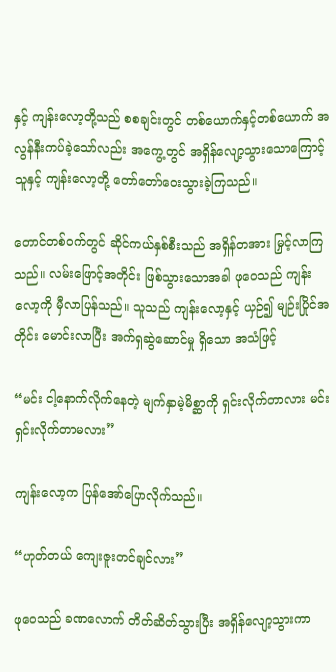နှင့် ကျန်းလော့တို့သည် စစချင်းတွင် တစ်ယောက်နှင့်တစ်ယောက် အလွန်နီးကပ်ခဲ့သော်လည်း အကွေ့တွင် အရှိန်လျော့သွားသောကြောင့် သူနှင့် ကျန်းလော့တို့ တော်တော်ဝေးသွားခဲ့ကြသည်။

တောင်တစ်ဝက်တွင် ဆိုင်ကယ်နှစ်စီးသည် အရှိန်တအား မြှင့်လာကြသည်။ လမ်းဖြောင့်အတိုင်း ဖြစ်သွားသောအခါ ဖုဝေသည် ကျန်းလော့ကို မှီလာပြန်သည်။ သူသည် ကျန်းလော့နှင့် ယှဉ်၍ မျဉ်းပြိုင်အတိုင်း မောင်းလာပြီး အက်ရှဆွဲဆောင်မှု ရှိသော အသံဖြင့်

“မင်း ငါ့နောက်လိုက်နေတဲ့ မျက်နှာမဲ့မိစ္ဆာကို ရှင်းလိုက်တာလား မင်းရှင်းလိုက်တာမလား”

ကျန်းလော့က ပြန်အော်ပြောလိုက်သည်။

“ဟုတ်တယ် ကျေးဇူးတင်ချင်လား”

ဖုဝေသည် ခဏလောက် တိတ်ဆိတ်သွားပြီး အရှိန်လျော့သွားကာ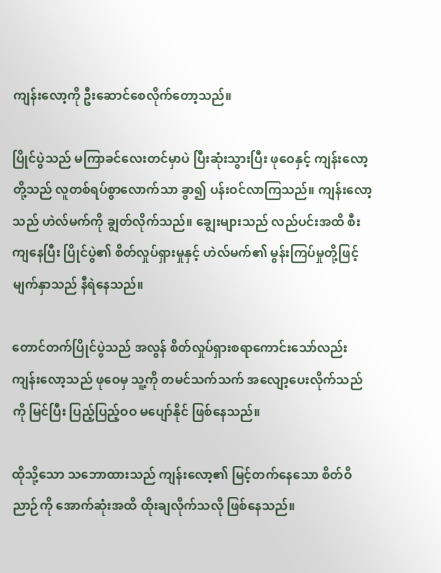ကျန်းလော့ကို ဦးဆောင်စေလိုက်တော့သည်။

ပြိုင်ပွဲသည် မကြာခင်လေးတင်မှာပဲ ပြီးဆုံးသွားပြီး ဖုဝေနှင့် ကျန်းလော့တို့သည် လူတစ်ရပ်စွာလောက်သာ ခွာ၍ ပန်းဝင်လာကြသည်။ ကျန်းလော့သည် ဟဲလ်မက်ကို ချွတ်လိုက်သည်။ ချွေးများသည် လည်ပင်းအထိ စီးကျနေပြီး ပြိုင်ပွဲ၏ စိတ်လှုပ်ရှားမှုနှင့် ဟဲလ်မက်၏ မွန်းကြပ်မှုတို့ဖြင့် မျက်နှာသည် နီရဲနေသည်။

တောင်တက်ပြိုင်ပွဲသည် အလွန် စိတ်လှုပ်ရှားစရာကောင်းသော်လည်း ကျန်းလော့သည် ဖုဝေမှ သူ့ကို တမင်သက်သက် အလျော့ပေးလိုက်သည်ကို မြင်ပြီး ပြည့်ပြည့်ဝဝ မပျော်နိုင် ဖြစ်နေသည်။

ထိုသို့သော သဘောထားသည် ကျန်းလော့၏ မြင့်တက်နေသော စိတ်ဝိညာဉ်ကို အောက်ဆုံးအထိ ထိုးချလိုက်သလို ဖြစ်နေသည်။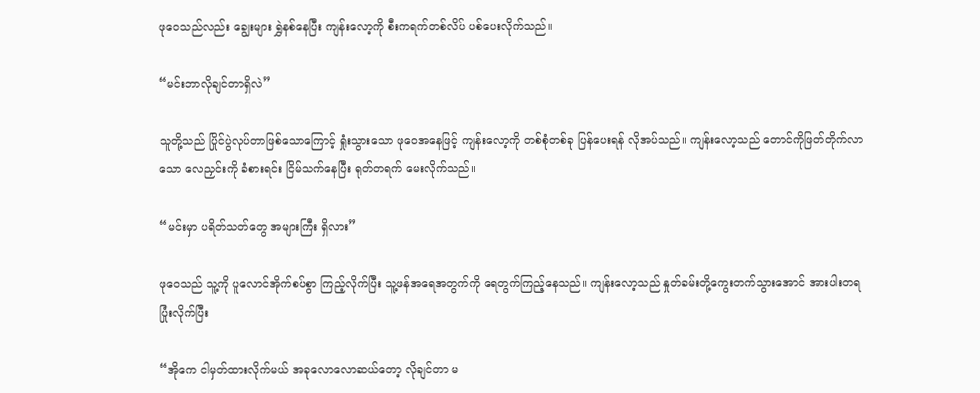ဖုဝေသည်လည်း ချွေးများ ရွှဲနစ်နေပြီး ကျန်းလော့ကို စီးကရက်တစ်လိပ် ပစ်ပေးလိုက်သည်။

“မင်းဘာလိုချင်တာရှိလဲ”

သူတို့သည် ပြိုင်ပွဲလုပ်တာဖြစ်သောကြောင့် ရှုံးသွားသော ဖုဝေအနေဖြင့် ကျန်းလော့ကို တစ်စုံတစ်ခု ပြန်ပေးရန် လိုအပ်သည်။ ကျန်းလော့သည် တောင်ကိုဖြတ်တိုက်လာသော လေညှင်းကို ခံစားရင်း ငြိမ်သက်နေပြီး ရုတ်တရက် မေးလိုက်သည်။

“မင်းမှာ ပရိတ်သတ်တွေ အများကြီး ရှိလား”

ဖုဝေသည် သူ့ကို ပူလောင်အိုက်စပ်စွာ ကြည့်လိုက်ပြီး သူ့ဖန်အရေအတွက်ကို ရေတွက်ကြည့်နေသည်။ ကျန်းလော့သည် နှုတ်ခမ်းတို့ကွေးတက်သွားအောင် အားပါးတရပြုံးလိုက်ပြီး

“အိုကေ ငါမှတ်ထားလိုက်မယ် အခုလောလောဆယ်တော့ လိုချင်တာ မ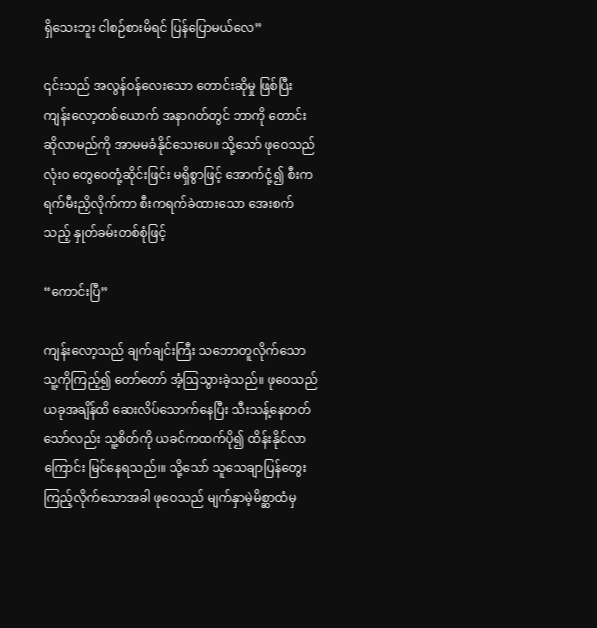ရှိသေးဘူး ငါစဉ်စားမိရင် ပြန်ပြောမယ်လေ”

၎င်းသည် အလွန်ဝန်လေးသော တောင်းဆိုမှု ဖြစ်ပြီး ကျန်းလော့တစ်ယောက် အနာဂတ်တွင် ဘာကို တောင်းဆိုလာမည်ကို အာမမခံနိုင်သေးပေ။ သို့သော် ဖုဝေသည် လုံးဝ တွေဝေတုံ့ဆိုင်းဖြင်း မရှိစွာဖြင့် အောက်ငုံ့၍ စီးကရက်မီးညှိလိုက်ကာ စီးကရက်ခဲထားသော အေးစက်သည့် နှုတ်ခမ်းတစ်စုံဖြင့်

“ကောင်းပြီ”

ကျန်းလော့သည် ချက်ချင်းကြီး သဘောတူလိုက်သော သူ့ကိုကြည့်၍ တော်တော် အံ့ဩသွားခဲ့သည်။ ဖုဝေသည် ယခုအချိန်ထိ ဆေးလိပ်သောက်နေပြီး သီးသန့်နေတတ်သော်လည်း သူ့စိတ်ကို ယခင်ကထက်ပို၍ ထိန်းနိုင်လာကြောင်း မြင်နေရသည်၊။ သို့သော် သူသေချာပြန်တွေးကြည့်လိုက်သောအခါ ဖုဝေသည် မျက်နှာမဲ့မိစ္ဆာထံမှ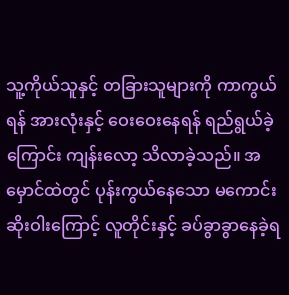သူ့ကိုယ်သူနှင့် တခြားသူများကို ကာကွယ်ရန် အားလုံးနှင့် ဝေးဝေးနေရန် ရည်ရွယ်ခဲ့ကြောင်း ကျန်းလော့ သိလာခဲ့သည်။ အမှောင်ထဲတွင် ပုန်းကွယ်နေသော မကောင်းဆိုးဝါးကြောင့် လူတိုင်းနှင့် ခပ်ခွာခွာနေခဲ့ရ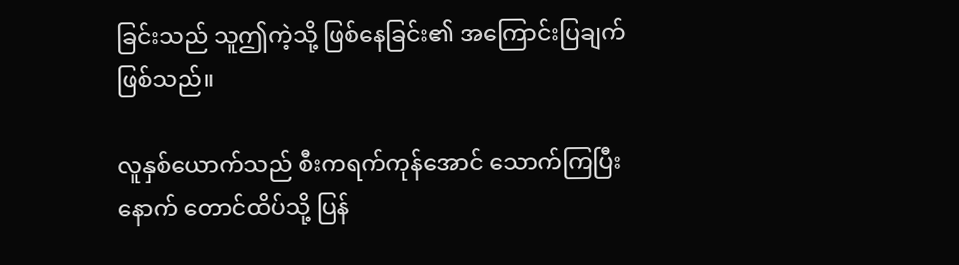ခြင်းသည် သူဤကဲ့သို့ ဖြစ်နေခြင်း၏ အကြောင်းပြချက်ဖြစ်သည်။

လူနှစ်ယောက်သည် စီးကရက်ကုန်အောင် သောက်ကြပြီးနောက် တောင်ထိပ်သို့ ပြန်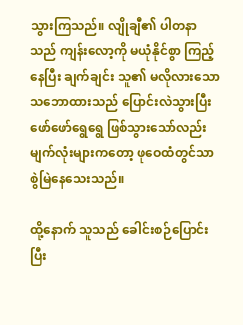သွားကြသည်။ လျိုချီ၏ ပါတနာသည် ကျန်းလော့ကို မယုံနိုင်စွာ ကြည့်နေပြီး ချက်ချင်း သူ၏ မလိုလားသော သဘောထားသည် ပြောင်းလဲသွားပြီး ဖော်ဖော်ရွေရွေ ဖြစ်သွားသော်လည်း မျက်လုံးများကတော့ ဖုဝေထံတွင်သာ စွဲမြဲနေသေးသည်။

ထို့နောက် သူသည် ခေါင်းစဉ်ပြောင်းပြီး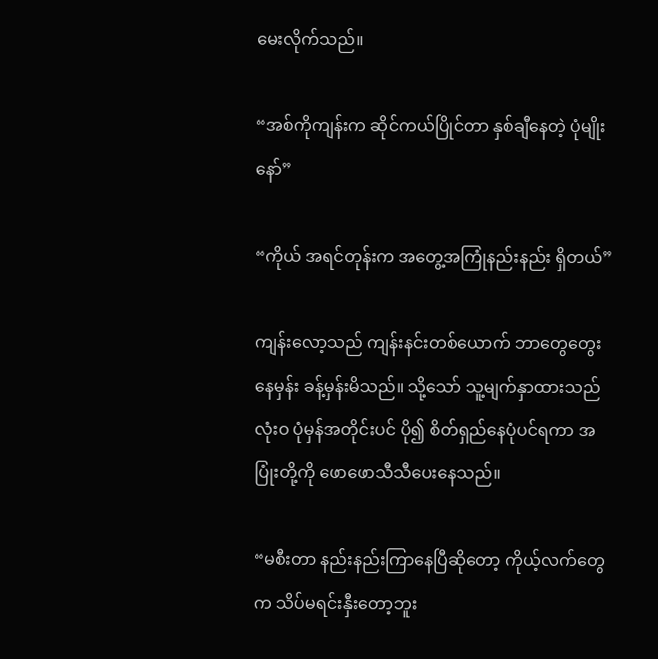မေးလိုက်သည်။

“အစ်ကိုကျန်းက ဆိုင်ကယ်ပြိုင်တာ နှစ်ချီနေတဲ့ ပုံမျိုးနော်”

“ကိုယ် အရင်တုန်းက အတွေ့အကြုံနည်းနည်း ရှိတယ်”

ကျန်းလော့သည် ကျန်းနင်းတစ်ယောက် ဘာတွေတွေးနေမှန်း ခန့်မှန်းမိသည်။ သို့သော် သူ့မျက်နှာထားသည် လုံးဝ ပုံမှန်အတိုင်းပင် ပို၍ စိတ်ရှည်နေပုံပင်ရကာ အပြုံးတို့ကို ဖောဖောသီသီပေးနေသည်။

“မစီးတာ နည်းနည်းကြာနေပြီဆိုတော့ ကိုယ့်လက်တွေက သိပ်မရင်းနှီးတော့ဘူး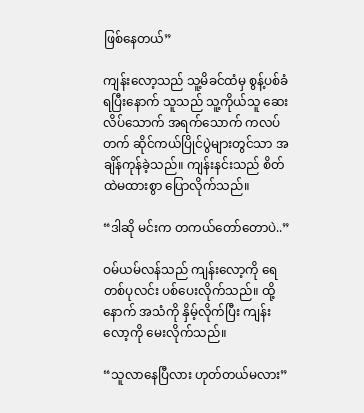ဖြစ်နေတယ်”

ကျန်းလော့သည် သူ့မိခင်ထံမှ စွန့်ပစ်ခံရပြီးနောက် သူသည် သူ့ကိုယ်သူ ဆေးလိပ်သောက် အရက်သောက် ကလပ်တက် ဆိုင်ကယ်ပြိုင်ပွဲများတွင်သာ အချိန်ကုန်ခဲ့သည်။ ကျန်းနင်းသည် စိတ်ထဲမထားစွာ ပြောလိုက်သည်။

“ဒါဆို မင်းက တကယ်တော်တောပဲ..”

ဝမ်ယမ်လန်သည် ကျန်းလော့ကို ရေတစ်ပုလင်း ပစ်ပေးလိုက်သည်။ ထို့နောက် အသံကို နှိမ့်လိုက်ပြီး ကျန်းလော့ကို မေးလိုက်သည်။

“သူလာနေပြီလား ဟုတ်တယ်မလား”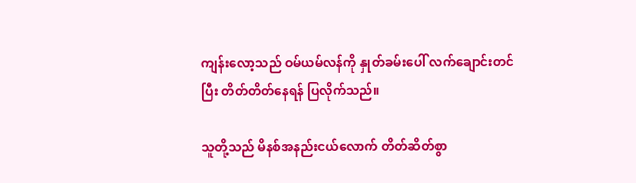ကျန်းလော့သည် ဝမ်ယမ်လန်ကို နှုတ်ခမ်းပေါ် လက်ချောင်းတင်ပြီး တိတ်တိတ်နေရန် ပြလိုက်သည်။

သူတို့သည် မိနစ်အနည်းငယ်လောက် တိတ်ဆိတ်စွာ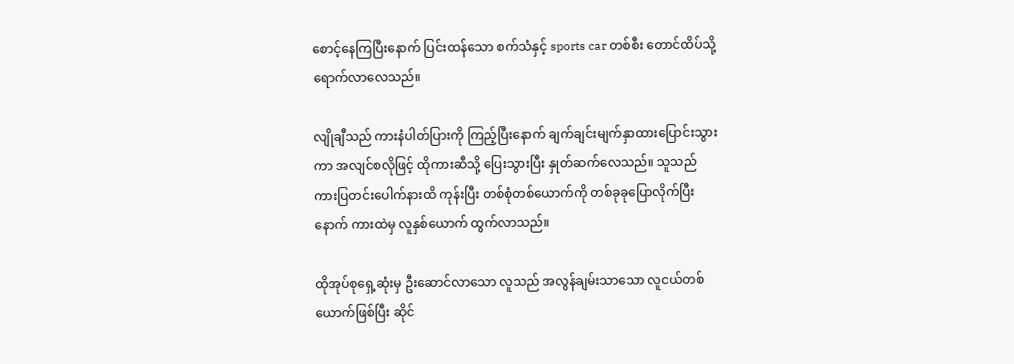စောင့်နေကြပြီးနောက် ပြင်းထန်သော စက်သံနှင့် sports car တစ်စီး တောင်ထိပ်သို့ ရောက်လာလေသည်။

လျိုချီသည် ကားနံပါတ်ပြားကို ကြည့်ပြီးနောက် ချက်ချင်းမျက်နှာထားပြောင်းသွားကာ အလျင်စလိုဖြင့် ထိုကားဆီသို့ ပြေးသွားပြီး နှုတ်ဆက်လေသည်။ သူသည် ကားပြတင်းပေါက်နားထိ ကုန်းပြီး တစ်စုံတစ်ယောက်ကို တစ်ခုခုပြောလိုက်ပြီးနောက် ကားထဲမှ လူနှစ်ယောက် ထွက်လာသည်။

ထိုအုပ်စုရှေ့ဆုံးမှ ဦးဆောင်လာသော လူသည် အလွန်ချမ်းသာသော လူငယ်တစ်ယောက်ဖြစ်ပြီး ဆိုင်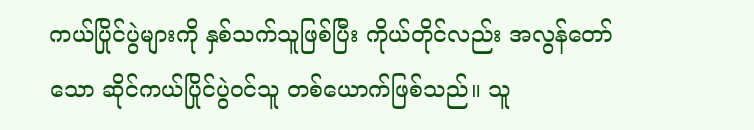ကယ်ပြိုင်ပွဲများကို နှစ်သက်သူဖြစ်ပြီး ကိုယ်တိုင်လည်း အလွန်တော်သော ဆိုင်ကယ်ပြိုင်ပွဲဝင်သူ တစ်ယောက်ဖြစ်သည်။ သူ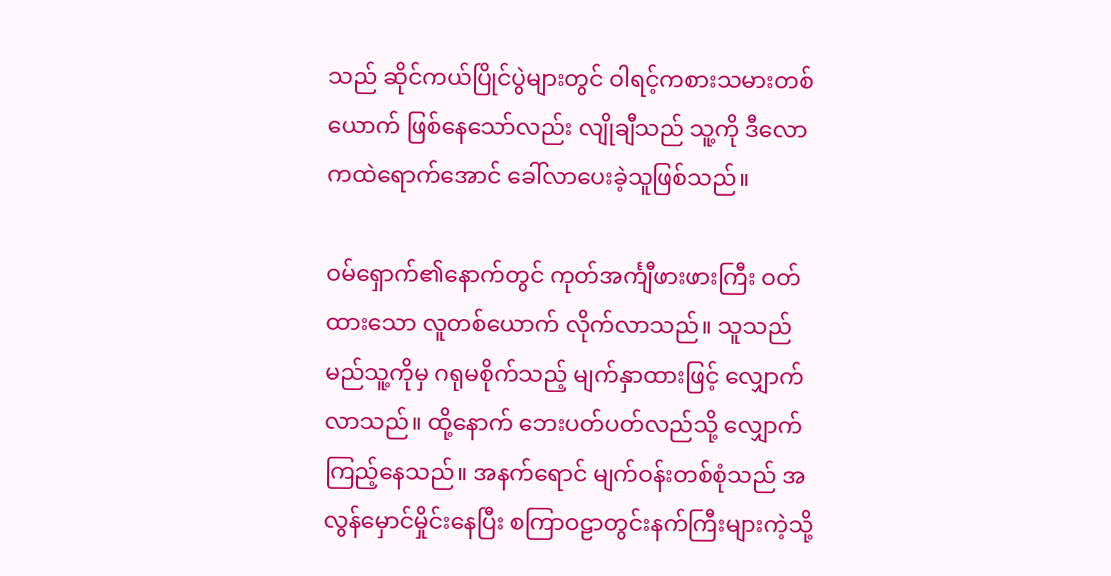သည် ဆိုင်ကယ်ပြိုင်ပွဲများတွင် ဝါရင့်ကစားသမားတစ်ယောက် ဖြစ်နေသော်လည်း လျိုချီသည် သူ့ကို ဒီလောကထဲရောက်အောင် ခေါ်လာပေးခဲ့သူဖြစ်သည်။

ဝမ်ရှောက်၏နောက်တွင် ကုတ်အင်္ကျီဖားဖားကြီး ဝတ်ထားသော လူတစ်ယောက် လိုက်လာသည်။ သူသည် မည်သူ့ကိုမှ ဂရုမစိုက်သည့် မျက်နှာထားဖြင့် လျှောက်လာသည်။ ထို့နောက် ဘေးပတ်ပတ်လည်သို့ လျှောက်ကြည့်နေသည်။ အနက်ရောင် မျက်ဝန်းတစ်စုံသည် အလွန်မှောင်မှိုင်းနေပြီး စကြာဝဠာတွင်းနက်ကြီးများကဲ့သို့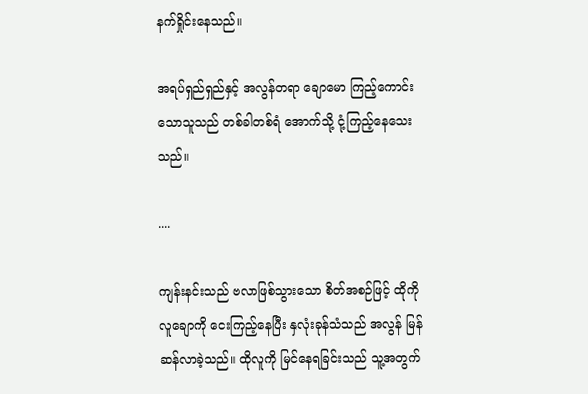နက်ရှိုင်းနေသည်။

အရပ်ရှည်ရှည်နှင့် အလွန်တရာ ချောမော ကြည့်ကောင်းသောသူသည် တစ်ခါတစ်ရံ အောက်သို့ ငုံ့ကြည့်နေသေးသည်။

....

ကျန်းနင်းသည် ဗလာဖြစ်သွားသော စိတ်အစဉ်ဖြင့် ထိုကိုလူချောကို ငေးကြည့်နေပြီး နှလုံးခုန်သံသည် အလွန် မြန်ဆန်လာခဲ့သည်။ ထိုလူကို မြင်နေရခြင်းသည် သူ့အတွက်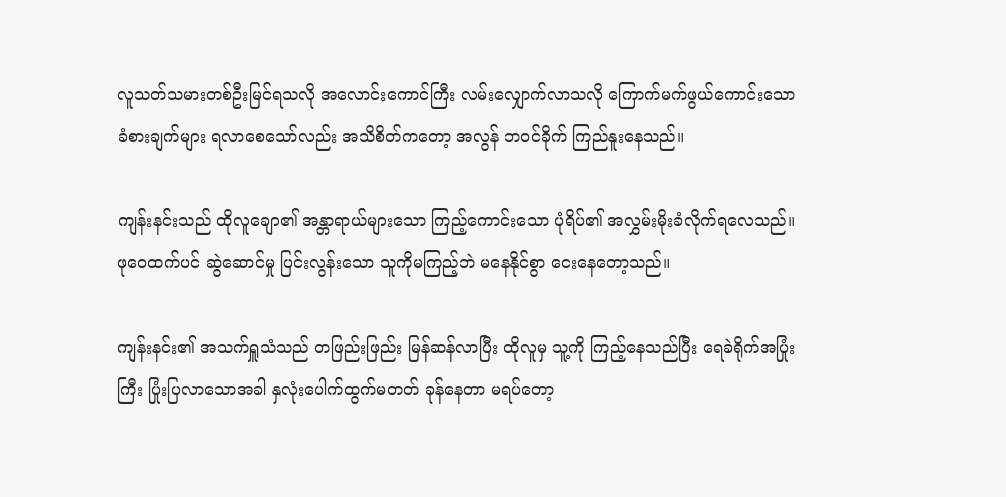လူသတ်သမားတစ်ဦးမြင်ရသလို အလောင်းကောင်ကြီး လမ်းလျှောက်လာသလို ကြောက်မက်ဖွယ်ကောင်းသော ခံစားချက်များ ရလာစေသော်လည်း အသိစိတ်ကတော့ အလွန် ဘဝင်ခိုက် ကြည်နူးနေသည်။

ကျန်းနင်းသည် ထိုလူချော၏ အန္တာရာယ်များသော ကြည့်ကောင်းသော ပုံရိပ်၏ အလွှမ်းမိုးခံလိုက်ရလေသည်။ ဖုဝေထက်ပင် ဆွဲဆောင်မှု ပြင်းလွန်းသော သူကိုမကြည့်ဘဲ မနေနိုင်စွာ ငေးနေတော့သည်။

ကျန်းနင်း၏ အသက်ရှူသံသည် တဖြည်းဖြည်း မြန်ဆန်လာပြီး ထိုလူမှ သူ့ကို ကြည့်နေသည်ပြီး ရေခဲရိုက်အပြုံးကြီး ပြုံးပြလာသောအခါ နှလုံးပေါက်ထွက်မတတ် ခုန်နေတာ မရပ်တော့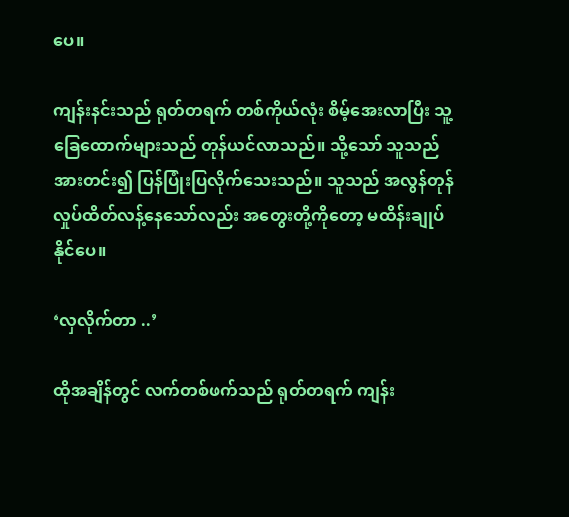ပေ။

ကျန်းနင်းသည် ရုတ်တရက် တစ်ကိုယ်လုံး စိမ့်အေးလာပြီး သူ့ခြေထောက်များသည် တုန်ယင်လာသည်။ သို့သော် သူသည် အားတင်း၍ ပြန်ပြုံးပြလိုက်သေးသည်။ သူသည် အလွန်တုန်လှုပ်ထိတ်လန့်နေသော်လည်း အတွေးတို့ကိုတော့ မထိန်းချုပ်နိုင်ပေ။

‘လှလိုက်တာ ..’

ထိုအချိန်တွင် လက်တစ်ဖက်သည် ရုတ်တရက် ကျန်း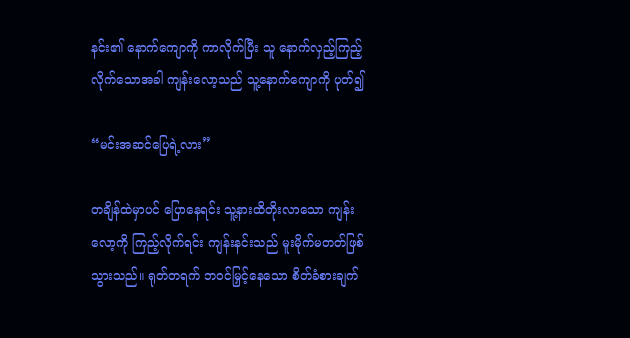နင်း၏ နောက်ကျောကို ကာလိုက်ပြီး သူ နောက်လှည့်ကြည့် လိုက်သောအခါ ကျန်းလော့သည် သူ့နောက်ကျောကို ပုတ်၍

“မင်းအဆင်ပြေရဲ့လား”

တချိန်ထဲမှာပင် ပြောနေရင်း သူ့နားထိတိုးလာသော ကျန်းလော့ကို ကြည့်လိုက်ရင်း ကျန်းနင်းသည် မူးမိုက်မတတ်ဖြစ်သွားသည်။ ရုတ်တရက် ဘဝင်မြှင့်နေသော စိတ်ခံစားချက်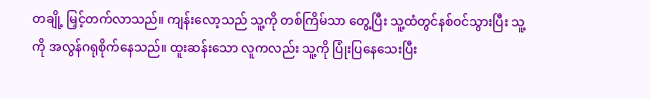တချို့ မြှင့်တက်လာသည်။ ကျန်းလော့သည် သူ့ကို တစ်ကြိမ်သာ တွေ့ပြီး သူ့ထံတွင်နစ်ဝင်သွားပြီး သူ့ကို အလွန်ဂရုစိုက်နေသည်။ ထူးဆန်းသော လူကလည်း သူ့ကို ပြုံးပြနေသေးပြီး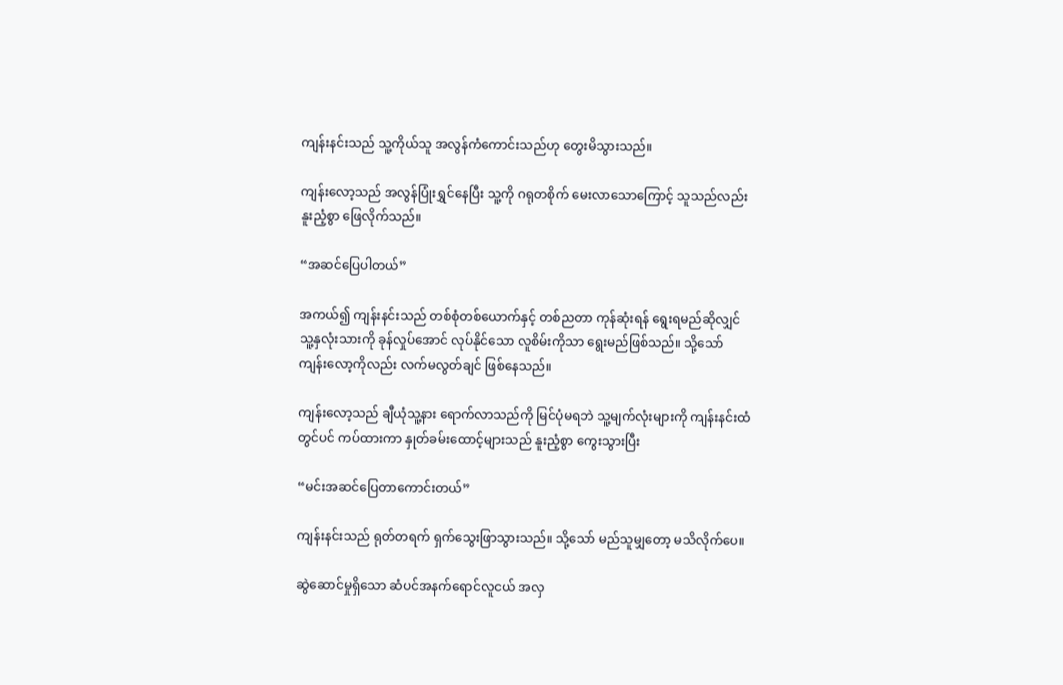ကျန်းနင်းသည် သူ့ကိုယ်သူ အလွန်ကံကောင်းသည်ဟု တွေးမိသွားသည်။

ကျန်းလော့သည် အလွန်ပြုံးရွှင်နေပြီး သူ့ကို ဂရုတစိုက် မေးလာသောကြောင့် သူသည်လည်း နူးညံ့စွာ ဖြေလိုက်သည်။

“အဆင်ပြေပါတယ်”

အကယ်၍ ကျန်းနင်းသည် တစ်စုံတစ်ယောက်နှင့် တစ်ညတာ ကုန်ဆုံးရန် ရွေးရမည်ဆိုလျှင် သူ့နှလုံးသားကို ခုန်လှုပ်အောင် လုပ်နိုင်သော လူစိမ်းကိုသာ ရွေးမည်ဖြစ်သည်။ သို့သော် ကျန်းလော့ကိုလည်း လက်မလွတ်ချင် ဖြစ်နေသည်။

ကျန်းလော့သည် ချီယုံသူ့နား ရောက်လာသည်ကို မြင်ပုံမရဘဲ သူ့မျက်လုံးများကို ကျန်းနင်းထံတွင်ပင် ကပ်ထားကာ နှုတ်ခမ်းထောင့်များသည် နူးညံ့စွာ ကွေးသွားပြီး

“မင်းအဆင်ပြေတာကောင်းတယ်”

ကျန်းနင်းသည် ရုတ်တရက် ရှက်သွေးဖြာသွားသည်။ သို့သော် မည်သူမျှတော့ မသိလိုက်ပေ။

ဆွဲဆောင်မှုရှိသော ဆံပင်အနက်ရောင်လူငယ် အလှ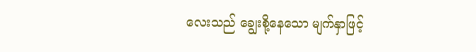လေးသည် ချွေးစို့နေသော မျက်နှာဖြင့်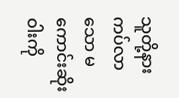သူတို့နားကပ်လာသော မကောင်းဆိုးဝါးကို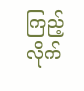ကြည့်လိုက်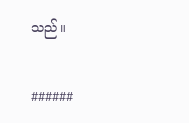သည်။

######